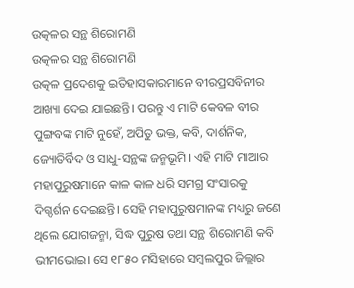ଉତ୍କଳର ସନ୍ଥ ଶିରୋମଣି
ଉତ୍କଳର ସନ୍ଥ ଶିରୋମଣି
ଉତ୍କଳ ପ୍ରଦେଶକୁ ଇତିହାସକାରମାନେ ବୀରପ୍ରସବିନୀର ଆଖ୍ୟା ଦେଇ ଯାଇଛନ୍ତି। ପରନ୍ତୁ ଏ ମାଟି କେବଳ ବୀର ପୁଙ୍ଗବଙ୍କ ମାଟି ନୁହେଁ, ଅପିତୁ ଭକ୍ତ, କବି, ଦାର୍ଶନିକ, ଜ୍ୟୋତିର୍ବିଦ ଓ ସାଧୁ-ସନ୍ଥଙ୍କ ଜନ୍ମଭୂମି। ଏହି ମାଟି ମାଆର ମହାପୁରୁଷମାନେ କାଳ କାଳ ଧରି ସମଗ୍ର ସଂସାରକୁ ଦିଗ୍ଦର୍ଶନ ଦେଇଛନ୍ତି। ସେହି ମହାପୁରୁଷମାନଙ୍କ ମଧ୍ୟରୁ ଜଣେ ଥିଲେ ଯୋଗଜନ୍ମା, ସିଦ୍ଧ ପୁରୁଷ ତଥା ସନ୍ଥ ଶିରୋମଣି କବି ଭୀମଭୋଇ। ସେ ୧୮୫୦ ମସିହାରେ ସମ୍ବଲପୁର ଜିଲ୍ଲାର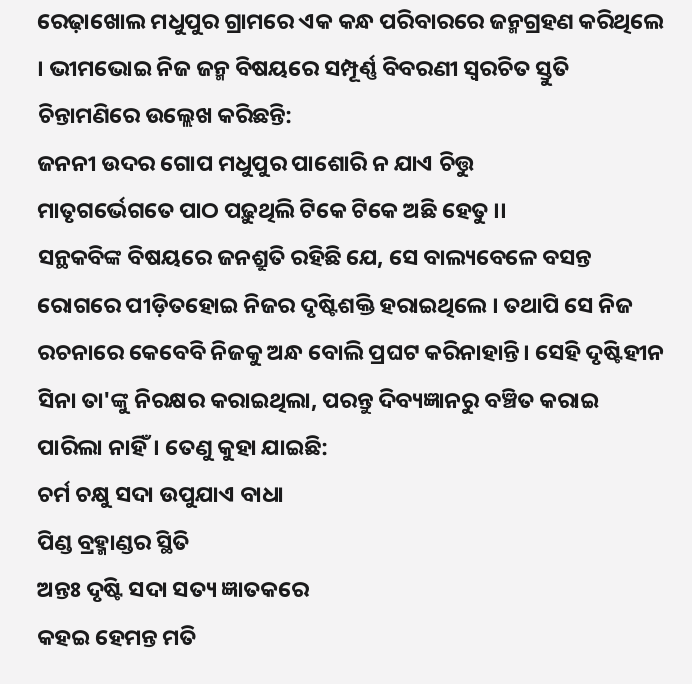ରେଢ଼ାଖୋଲ ମଧୁପୁର ଗ୍ରାମରେ ଏକ କନ୍ଧ ପରିବାରରେ ଜନ୍ମଗ୍ରହଣ କରିଥିଲେ । ଭୀମଭୋଇ ନିଜ ଜନ୍ମ ବିଷୟରେ ସମ୍ପୂର୍ଣ୍ଣ ବିବରଣୀ ସ୍ୱରଚିତ ସ୍ତୁତି ଚିନ୍ତାମଣିରେ ଉଲ୍ଲେଖ କରିଛନ୍ତି:
ଜନନୀ ଉଦର ଗୋପ ମଧୁପୁର ପାଶୋରି ନ ଯାଏ ଚିତ୍ତୁ
ମାତୃଗର୍ଭେଗତେ ପାଠ ପଢ଼ୁଥିଲି ଟିକେ ଟିକେ ଅଛି ହେତୁ ।।
ସନ୍ଥକବିଙ୍କ ବିଷୟରେ ଜନଶ୍ରୁତି ରହିଛି ଯେ, ସେ ବାଲ୍ୟବେଳେ ବସନ୍ତ ରୋଗରେ ପୀଡ଼ିତହୋଇ ନିଜର ଦୃଷ୍ଟିଶକ୍ତି ହରାଇଥିଲେ । ତଥାପି ସେ ନିଜ ରଚନାରେ କେବେବି ନିଜକୁ ଅନ୍ଧ ବୋଲି ପ୍ରଘଟ କରିନାହାନ୍ତି। ସେହି ଦୃଷ୍ଟିହୀନ ସିନା ତା'ଙ୍କୁ ନିରକ୍ଷର କରାଇଥିଲା, ପରନ୍ତୁ ଦିବ୍ୟଜ୍ଞାନରୁ ବଞ୍ଚିତ କରାଇ ପାରିଲା ନାହିଁ। ତେଣୁ କୁହା ଯାଇଛି:
ଚର୍ମ ଚକ୍ଷୁ ସଦା ଉପୁଯାଏ ବାଧା
ପିଣ୍ଡ ବ୍ରହ୍ମାଣ୍ଡର ସ୍ଥିତି
ଅନ୍ତଃ ଦୃଷ୍ଟି ସଦା ସତ୍ୟ ଜ୍ଞାତକରେ
କହଇ ହେମନ୍ତ ମତି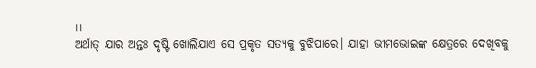।।
ଅର୍ଥାତ୍ ଯାର ଅନ୍ତଃ ଦୃଷ୍ଟି ଖୋଲିଯାଏ ସେ ପ୍ରକୃତ ସତ୍ୟକୁ ବୁଝିପାରେ। ଯାହା ଭୀମଭୋଇଙ୍କ କ୍ଷେତ୍ରରେ ଦେଖିବକୁ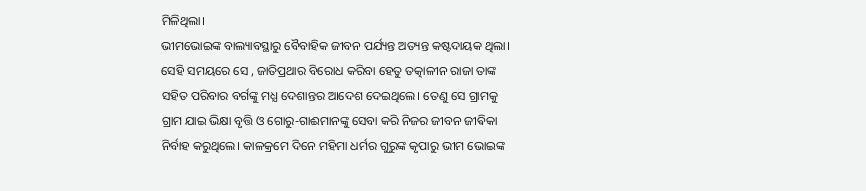ମିଳିଥିଲା।
ଭୀମଭୋଇଙ୍କ ବାଲ୍ୟାବସ୍ଥାରୁ ବୈବାହିକ ଜୀବନ ପର୍ଯ୍ୟନ୍ତ ଅତ୍ୟନ୍ତ କଷ୍ଟଦାୟକ ଥିଲା। ସେହି ସମୟରେ ସେ , ଜାତିପ୍ରଥାର ବିରୋଧ କରିବା ହେତୁ ତତ୍କାଳୀନ ରାଜା ତାଙ୍କ ସହିତ ପରିବାର ବର୍ଗଙ୍କୁ ମଧ୍ଯ ଦେଶାନ୍ତର ଆଦେଶ ଦେଇଥିଲେ। ତେଣୁ ସେ ଗ୍ରାମକୁ ଗ୍ରାମ ଯାଇ ଭିକ୍ଷା ବୃତ୍ତି ଓ ଗୋରୁ-ଗାଈମାନଙ୍କୁ ସେବା କରି ନିଜର ଜୀବନ ଜୀଵିକା ନିର୍ବାହ କରୁଥିଲେ। କାଳକ୍ରମେ ଦିନେ ମହିମା ଧର୍ମର ଗୁରୁଙ୍କ କୃପାରୁ ଭୀମ ଭୋଇଙ୍କ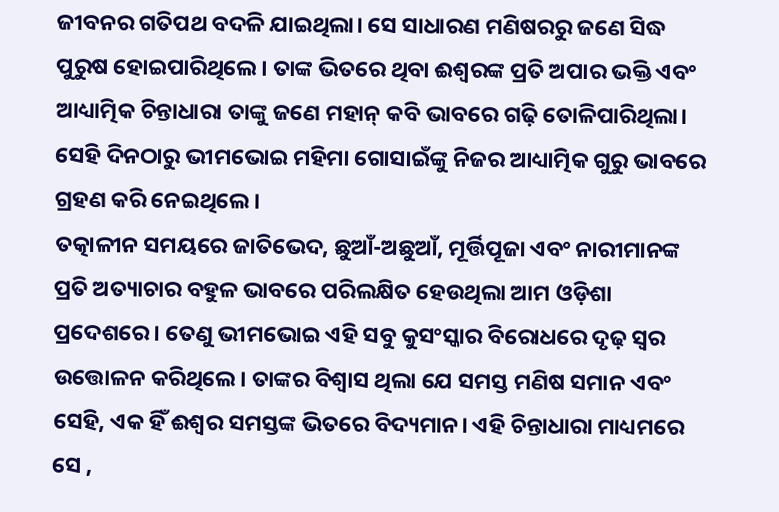ଜୀବନର ଗତିପଥ ବଦଳି ଯାଇଥିଲା। ସେ ସାଧାରଣ ମଣିଷରରୁ ଜଣେ ସିଦ୍ଧ ପୁରୁଷ ହୋଇପାରିଥିଲେ। ତାଙ୍କ ଭିତରେ ଥିବା ଈଶ୍ୱରଙ୍କ ପ୍ରତି ଅପାର ଭକ୍ତି ଏବଂ ଆଧ୍ୟାତ୍ମିକ ଚିନ୍ତାଧାରା ତାଙ୍କୁ ଜଣେ ମହାନ୍ କବି ଭାବରେ ଗଢ଼ି ତୋଳିପାରିଥିଲା। ସେହି ଦିନଠାରୁ ଭୀମଭୋଇ ମହିମା ଗୋସାଇଁଙ୍କୁ ନିଜର ଆଧ୍ୟାତ୍ମିକ ଗୁରୁ ଭାବରେ ଗ୍ରହଣ କରି ନେଇଥିଲେ।
ତତ୍କାଳୀନ ସମୟରେ ଜାତିଭେଦ, ଛୁଆଁ-ଅଛୁଆଁ, ମୂର୍ତ୍ତିପୂଜା ଏବଂ ନାରୀମାନଙ୍କ ପ୍ରତି ଅତ୍ୟାଚାର ବହୁଳ ଭାବରେ ପରିଲକ୍ଷିତ ହେଉଥିଲା ଆମ ଓଡ଼ିଶା ପ୍ରଦେଶରେ। ତେଣୁ ଭୀମଭୋଇ ଏହି ସବୁ କୁସଂସ୍କାର ବିରୋଧରେ ଦୃଢ଼ ସ୍ୱର ଉତ୍ତୋଳନ କରିଥିଲେ। ତାଙ୍କର ବିଶ୍ୱାସ ଥିଲା ଯେ ସମସ୍ତ ମଣିଷ ସମାନ ଏବଂ ସେହି, ଏକ ହିଁ ଈଶ୍ୱର ସମସ୍ତଙ୍କ ଭିତରେ ବିଦ୍ୟମାନ। ଏହି ଚିନ୍ତାଧାରା ମାଧ୍ୟମରେ ସେ ,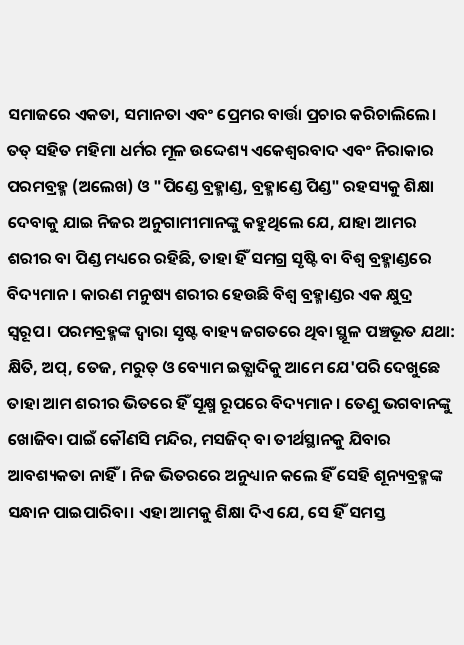ସମାଜରେ ଏକତା, ସମାନତା ଏବଂ ପ୍ରେମର ବାର୍ତ୍ତା ପ୍ରଚାର କରିଚାଲିଲେ। ତତ୍ ସହିତ ମହିମା ଧର୍ମର ମୂଳ ଉଦ୍ଦେଶ୍ୟ ଏକେଶ୍ୱରବାଦ ଏବଂ ନିରାକାର ପରମବ୍ରହ୍ମ (ଅଲେଖ) ଓ "ପିଣ୍ଡେ ବ୍ରହ୍ମାଣ୍ଡ, ବ୍ରହ୍ମାଣ୍ଡେ ପିଣ୍ଡ" ରହସ୍ୟକୁ ଶିକ୍ଷା ଦେବାକୁ ଯାଇ ନିଜର ଅନୁଗାମୀମାନଙ୍କୁ କହୁଥିଲେ ଯେ, ଯାହା ଆମର ଶରୀର ବା ପିଣ୍ଡ ମଧ୍ୟରେ ରହିଛି, ତାହା ହିଁ ସମଗ୍ର ସୃଷ୍ଟି ବା ବିଶ୍ୱ ବ୍ରହ୍ମାଣ୍ଡରେ ବିଦ୍ୟମାନ। କାରଣ ମନୁଷ୍ୟ ଶରୀର ହେଉଛି ବିଶ୍ୱ ବ୍ରହ୍ମାଣ୍ଡର ଏକ କ୍ଷୁଦ୍ର ସ୍ୱରୂପ। ପରମବ୍ରହ୍ମଙ୍କ ଦ୍ଵାରା ସୃଷ୍ଟ ବାହ୍ୟ ଜଗତରେ ଥିବା ସ୍ଥୂଳ ପଞ୍ଚଭୂତ ଯଥା: କ୍ଷିତି, ଅପ୍, ତେଜ, ମରୁତ୍ ଓ ବ୍ୟୋମ ଇତ୍ଯାଦିକୁ ଆମେ ଯେ'ପରି ଦେଖୁଛେ ତାହା ଆମ ଶରୀର ଭିତରେ ହିଁ ସୂକ୍ଷ୍ମ ରୂପରେ ବିଦ୍ୟମାନ। ତେଣୁ ଭଗବାନଙ୍କୁ ଖୋଜିବା ପାଇଁ କୌଣସି ମନ୍ଦିର, ମସଜିଦ୍ ବା ତୀର୍ଥସ୍ଥାନକୁ ଯିବାର ଆବଶ୍ୟକତା ନାହିଁ। ନିଜ ଭିତରରେ ଅନୁଧ୍ୟାନ କଲେ ହିଁ ସେହି ଶୂନ୍ୟବ୍ରହ୍ମଙ୍କ ସନ୍ଧାନ ପାଇପାରିବା। ଏହା ଆମକୁ ଶିକ୍ଷା ଦିଏ ଯେ, ସେ ହିଁ ସମସ୍ତ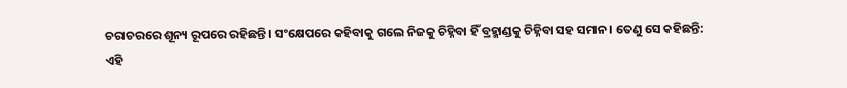ଚରାଚରରେ ଶୂନ୍ୟ ରୂପରେ ରହିଛନ୍ତି। ସଂକ୍ଷେପରେ କହିବାକୁ ଗଲେ ନିଜକୁ ଚିହ୍ନିବା ହିଁ ବ୍ରହ୍ମାଣ୍ଡକୁ ଚିହ୍ନିବା ସହ ସମାନ। ତେଣୁ ସେ କହିଛନ୍ତି:
ଏହି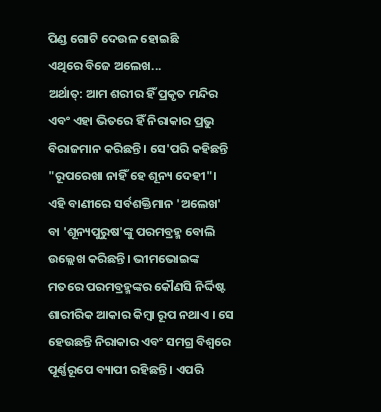ପିଣ୍ଡ ଗୋଟି ଦେଉଳ ହୋଇଛି
ଏଥିରେ ବିଜେ ଅଲେଖ...
ଅର୍ଥାତ୍: ଆମ ଶରୀର ହିଁ ପ୍ରକୃତ ମନ୍ଦିର ଏବଂ ଏହା ଭିତରେ ହିଁ ନିରାକାର ପ୍ରଭୁ ବିରାଜମାନ କରିଛନ୍ତି। ସେ'ପରି କହିଛନ୍ତି "ରୂପରେଖା ନାହିଁ ହେ ଶୂନ୍ୟ ଦେହୀ"। ଏହି ବାଣୀରେ ସର୍ବଶକ୍ତିମାନ 'ଅଲେଖ' ବା 'ଶୂନ୍ୟପୁରୁଷ'ଙ୍କୁ ପରମବ୍ରହ୍ମ ବୋଲି ଉଲ୍ଲେଖ କରିଛନ୍ତି। ଭୀମଭୋଇଙ୍କ ମତରେ ପରମବ୍ରହ୍ମଙ୍କର କୌଣସି ନିର୍ଦ୍ଦିଷ୍ଟ ଶାରୀରିକ ଆକାର କିମ୍ବା ରୂପ ନଥାଏ । ସେ ହେଉଛନ୍ତି ନିରାକାର ଏବଂ ସମଗ୍ର ବିଶ୍ୱରେ ପୂର୍ଣ୍ଣରୂପେ ବ୍ୟାପୀ ରହିଛନ୍ତି । ଏପରି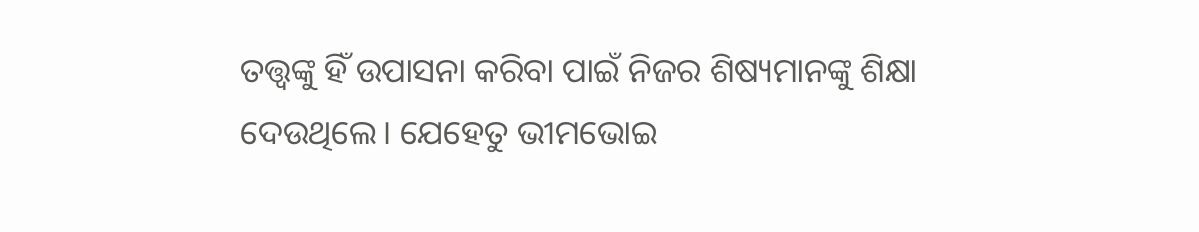ତତ୍ତ୍ଵଙ୍କୁ ହିଁ ଉପାସନା କରିବା ପାଇଁ ନିଜର ଶିଷ୍ୟମାନଙ୍କୁ ଶିକ୍ଷା ଦେଉଥିଲେ। ଯେହେତୁ ଭୀମଭୋଇ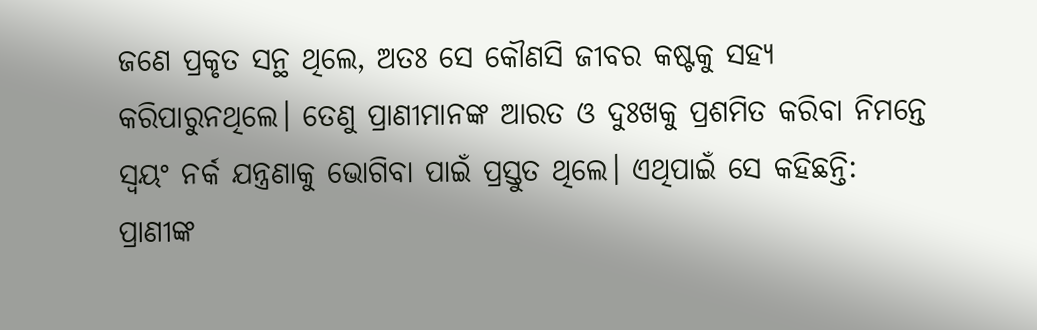ଜଣେ ପ୍ରକୃତ ସନ୍ଥ ଥିଲେ, ଅତଃ ସେ କୌଣସି ଜୀବର କଷ୍ଟକୁ ସହ୍ୟ କରିପାରୁନଥିଲେ। ତେଣୁ ପ୍ରାଣୀମାନଙ୍କ ଆରତ ଓ ଦୁଃଖକୁ ପ୍ରଶମିତ କରିବା ନିମନ୍ତେ ସ୍ୱୟଂ ନର୍କ ଯନ୍ତ୍ରଣାକୁ ଭୋଗିବା ପାଇଁ ପ୍ରସ୍ତୁତ ଥିଲେ। ଏଥିପାଇଁ ସେ କହିଛନ୍ତି:
ପ୍ରାଣୀଙ୍କ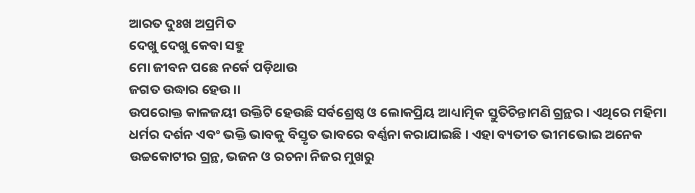ଆରତ ଦୁଃଖ ଅପ୍ରମିତ
ଦେଖୁ ଦେଖୁ କେବା ସହୁ
ମୋ ଜୀବନ ପଛେ ନର୍କେ ପଡ଼ିଥାଉ
ଜଗତ ଉଦ୍ଧାର ହେଉ।।
ଉପରୋକ୍ତ କାଳଜୟୀ ଉକ୍ତିଟି ହେଉଛି ସର୍ବଶ୍ରେଷ୍ଠ ଓ ଲୋକପ୍ରିୟ ଆଧ୍ୟାତ୍ମିକ ସ୍ତୁତିଚିନ୍ତାମଣି ଗ୍ରନ୍ଥର । ଏଥିରେ ମହିମା ଧର୍ମର ଦର୍ଶନ ଏବଂ ଭକ୍ତି ଭାବକୁ ବିସ୍ତୃତ ଭାବରେ ବର୍ଣ୍ଣନା କରାଯାଇଛି। ଏହା ବ୍ୟତୀତ ଭୀମଭୋଇ ଅନେକ ଉଚ୍ଚକୋଟୀର ଗ୍ରନ୍ଥ, ଭଜନ ଓ ରଚନା ନିଜର ମୁଖରୁ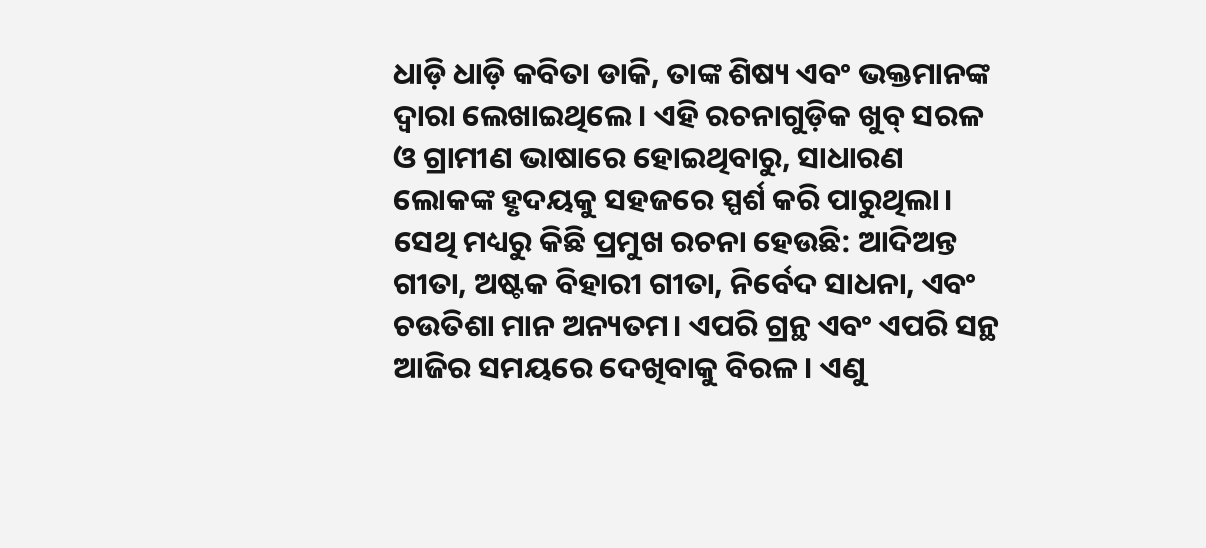ଧାଡ଼ି ଧାଡ଼ି କବିତା ଡାକି, ତାଙ୍କ ଶିଷ୍ୟ ଏବଂ ଭକ୍ତମାନଙ୍କ ଦ୍ୱାରା ଲେଖାଇଥିଲେ। ଏହି ରଚନାଗୁଡ଼ିକ ଖୁବ୍ ସରଳ ଓ ଗ୍ରାମୀଣ ଭାଷାରେ ହୋଇଥିବାରୁ, ସାଧାରଣ ଲୋକଙ୍କ ହୃଦୟକୁ ସହଜରେ ସ୍ପର୍ଶ କରି ପାରୁଥିଲା। ସେଥି ମଧ୍ୟରୁ କିଛି ପ୍ରମୁଖ ରଚନା ହେଉଛି: ଆଦିଅନ୍ତ ଗୀତା, ଅଷ୍ଟକ ବିହାରୀ ଗୀତା, ନିର୍ବେଦ ସାଧନା, ଏବଂ ଚଉତିଶା ମାନ ଅନ୍ୟତମ। ଏପରି ଗ୍ରନ୍ଥ ଏବଂ ଏପରି ସନ୍ଥ ଆଜିର ସମୟରେ ଦେଖିବାକୁ ବିରଳ। ଏଣୁ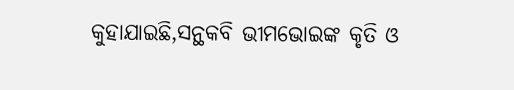କୁହାଯାଇଛି,ସନ୍ଥକବି ଭୀମଭୋଇଙ୍କ କୃତି ଓ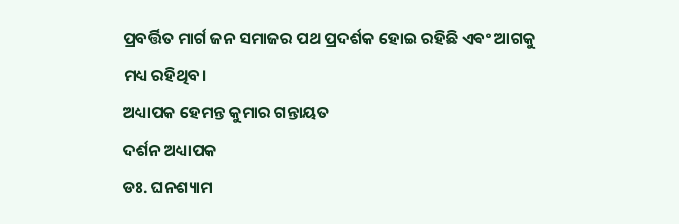ପ୍ରବର୍ତ୍ତିତ ମାର୍ଗ ଜନ ସମାଜର ପଥ ପ୍ରଦର୍ଶକ ହୋଇ ରହିଛି ଏଵଂ ଆଗକୁ ମଧ୍ୟ ରହିଥିବ।
ଅଧ୍ୟାପକ ହେମନ୍ତ କୁମାର ଗନ୍ତାୟତ
ଦର୍ଶନ ଅଧ୍ୟାପକ
ଡଃ. ଘନଶ୍ୟାମ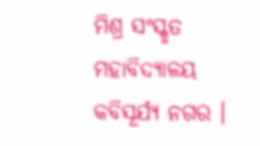ମିଶ୍ର ସଂସ୍କୃତ ମହାବିଦ୍ୟାଳୟ
କବିସୂର୍ଯ୍ୟ ନଗର ।